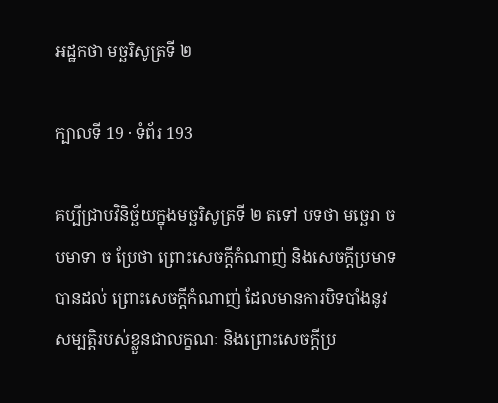អដ្ឋកថា មច្ឆរិសូត្រទី ២

ក្បាលទី 19 · ទំព័រ 193

គប្បីជ្រាបវិនិច្ឆ័យក្នុងមច្ឆរិសូត្រទី ២ តទៅ បទថា មច្ឆេរា ច បមាទា ច ប្រែថា ព្រោះសេចក្តីកំណាញ់ និងសេចក្តីប្រមាទ បានដល់ ព្រោះសេចក្តីកំណាញ់ ដែលមានការបិទបាំងនូវសម្បត្តិរបស់ខ្លួនជាលក្ខណៈ និងព្រោះសេចក្តីប្រ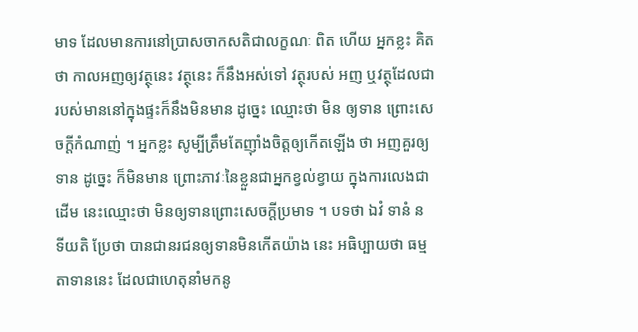មាទ ដែលមានការនៅប្រាសចាកសតិជាលក្ខណៈ ពិត ហើយ អ្នកខ្លះ គិតថា កាលអញឲ្យវត្ថុនេះ វត្ថុនេះ ក៏នឹងអស់ទៅ វត្ថុរបស់ អញ ឬវត្ថុដែលជារបស់មាននៅក្នុងផ្ទះក៏នឹងមិនមាន ដូច្នេះ ឈ្មោះថា មិន ឲ្យទាន ព្រោះសេចក្តីកំណាញ់ ។ អ្នកខ្លះ សូម្បីត្រឹមតែញ៉ាំងចិត្តឲ្យកើតឡើង ថា អញគួរឲ្យទាន ដូច្នេះ ក៏មិនមាន ព្រោះភាវៈនៃខ្លួនជាអ្នកខ្វល់ខ្វាយ ក្នុងការលេងជាដើម នេះឈ្មោះថា មិនឲ្យទានព្រោះសេចក្តីប្រមាទ ។ បទថា ឯវំ ទានំ ន ទីយតិ ប្រែថា បានជានរជនឲ្យទានមិនកើតយ៉ាង នេះ អធិប្បាយថា ធម្មតាទាននេះ ដែលជាហេតុនាំមកនូ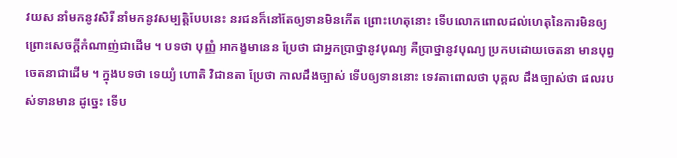វយស នាំមកនូវសិរី នាំមកនូវសម្បត្តិបែបនេះ នរជនក៏នៅតែឲ្យទានមិនកើត ព្រោះហេតុនោះ ទើបលោកពោលដល់ហេតុនៃការមិនឲ្យ ព្រោះសេចក្តីកំណាញ់ជាដើម ។ បទថា បុញ្ញំ អាកង្ខមានេន ប្រែថា ជាអ្នកប្រាថ្នានូវបុណ្យ គឺប្រាថ្នានូវបុណ្យ ប្រកបដោយចេតនា មានបុព្វចេតនាជាដើម ។ ក្នុងបទថា ទេយ្យំ ហោតិ វិជានតា ប្រែថា កាលដឹងច្បាស់ ទើបឲ្យទាននោះ ទេវតាពោលថា បុគ្គល ដឹងច្បាស់ថា ផលរបស់ទានមាន ដូច្នេះ ទើប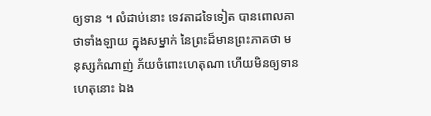ឲ្យទាន ។ លំដាប់នោះ ទេវតាដទៃទៀត បានពោលគាថាទាំងឡាយ ក្នុងសម្នាក់ នៃព្រះដ៏មានព្រះភាគថា មនុស្សកំណាញ់ ភ័យចំពោះហេតុណា ហើយមិនឲ្យទាន ហេតុនោះ ឯង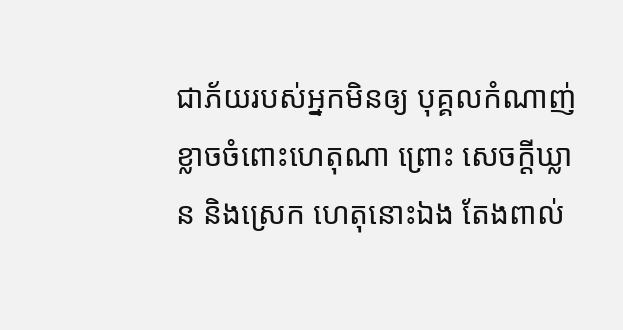ជាភ័យរបស់អ្នកមិនឲ្យ បុគ្គលកំណាញ់ ខ្លាចចំពោះហេតុណា ព្រោះ សេចក្តីឃ្លាន និងស្រេក ហេតុនោះឯង តែងពាល់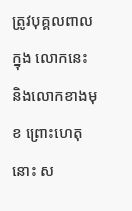ត្រូវបុគ្គលពាល ក្នុង លោកនេះ និងលោកខាងមុខ ព្រោះហេតុនោះ ស